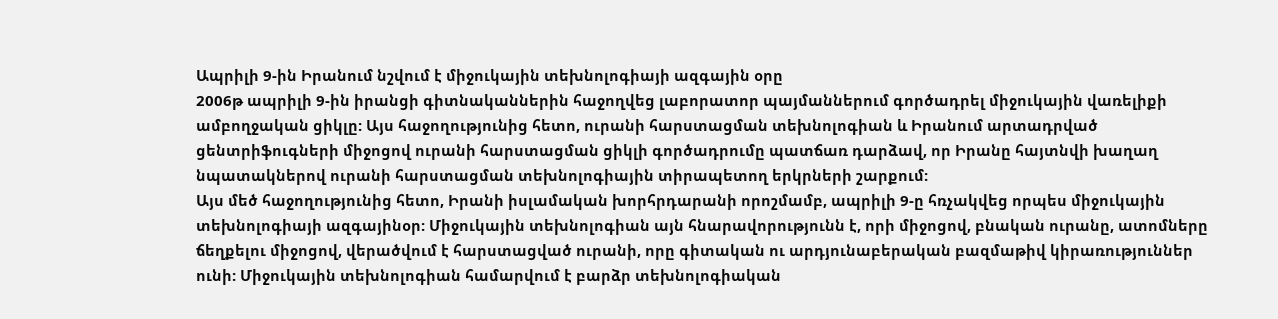Ապրիլի 9-ին Իրանում նշվում է միջուկային տեխնոլոգիայի ազգային օրը
2006թ ապրիլի 9-ին իրանցի գիտնականներին հաջողվեց լաբորատոր պայմաններում գործադրել միջուկային վառելիքի ամբողջական ցիկլը: Այս հաջողությունից հետո, ուրանի հարստացման տեխնոլոգիան և Իրանում արտադրված ցենտրիֆուգների միջոցով ուրանի հարստացման ցիկլի գործադրումը պատճառ դարձավ, որ Իրանը հայտնվի խաղաղ նպատակներով ուրանի հարստացման տեխնոլոգիային տիրապետող երկրների շարքում:
Այս մեծ հաջողությունից հետո, Իրանի իսլամական խորհրդարանի որոշմամբ, ապրիլի 9-ը հռչակվեց որպես միջուկային տեխնոլոգիայի ազգայինօր: Միջուկային տեխնոլոգիան այն հնարավորությունն է, որի միջոցով, բնական ուրանը, ատոմները ճեղքելու միջոցով, վերածվում է հարստացված ուրանի, որը գիտական ու արդյունաբերական բազմաթիվ կիրառություններ ունի: Միջուկային տեխնոլոգիան համարվում է բարձր տեխնոլոգիական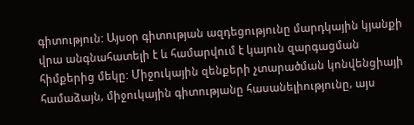գիտություն: Այսօր գիտության ազդեցությունը մարդկային կյանքի վրա անգնահատելի է և համարվում է կայուն զարգացման հիմքերից մեկը: Միջուկային զենքերի չտարածման կոնվենցիայի համաձայն, միջուկային գիտությանը հասանելիությունը, այս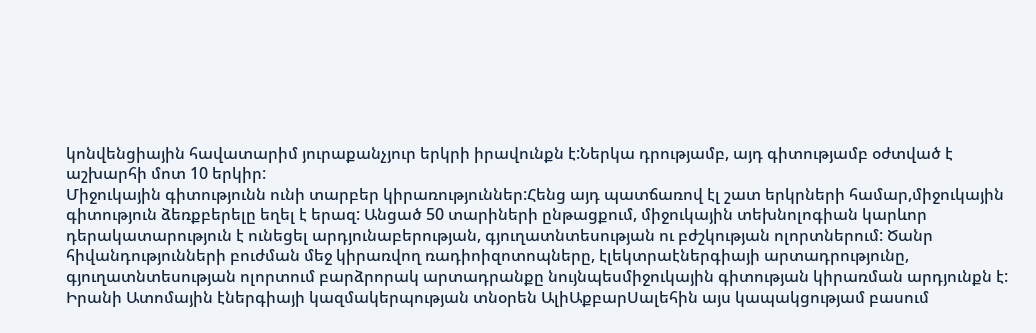կոնվենցիային հավատարիմ յուրաքանչյուր երկրի իրավունքն է:Ներկա դրությամբ, այդ գիտությամբ օժտված է աշխարհի մոտ 10 երկիր:
Միջուկային գիտությունն ունի տարբեր կիրառություններ:Հենց այդ պատճառով էլ շատ երկրների համար,միջուկային գիտություն ձեռքբերելը եղել է երազ: Անցած 50 տարիների ընթացքում, միջուկային տեխնոլոգիան կարևոր դերակատարություն է ունեցել արդյունաբերության, գյուղատնտեսության ու բժշկության ոլորտներում: Ծանր հիվանդությունների բուժման մեջ կիրառվող ռադիոիզոտոպները, էլեկտրաէներգիայի արտադրությունը, գյուղատնտեսության ոլորտում բարձրորակ արտադրանքը նույնպեսմիջուկային գիտության կիրառման արդյունքն է:
Իրանի Ատոմային էներգիայի կազմակերպության տնօրեն ԱլիԱքբարՍալեհին այս կապակցությամ բասում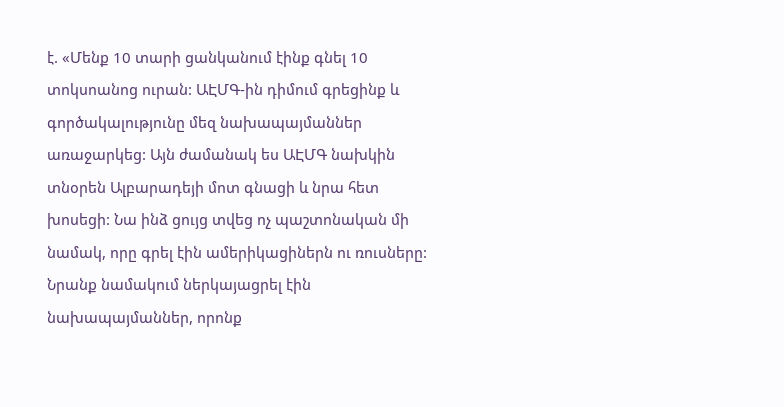է. «Մենք 10 տարի ցանկանում էինք գնել 10 տոկսոանոց ուրան: ԱԷՄԳ-ին դիմում գրեցինք և գործակալությունը մեզ նախապայմաններ առաջարկեց: Այն ժամանակ ես ԱԷՄԳ նախկին տնօրեն Ալբարադեյի մոտ գնացի և նրա հետ խոսեցի: Նա ինձ ցույց տվեց ոչ պաշտոնական մի նամակ, որը գրել էին ամերիկացիներն ու ռուսները: Նրանք նամակում ներկայացրել էին նախապայմաններ, որոնք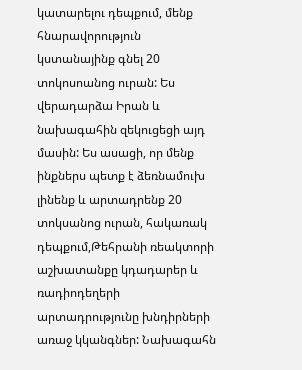կատարելու դեպքում, մենք հնարավորություն կստանայինք գնել 20 տոկոսոանոց ուրան: Ես վերադարձա Իրան և նախագահին զեկուցեցի այդ մասին: Ես ասացի, որ մենք ինքներս պետք է ձեռնամուխ լինենք և արտադրենք 20 տոկսանոց ուրան, հակառակ դեպքում,Թեհրանի ռեակտորի աշխատանքը կդադարեր և ռադիոդեղերի արտադրությունը խնդիրների առաջ կկանգներ: Նախագահն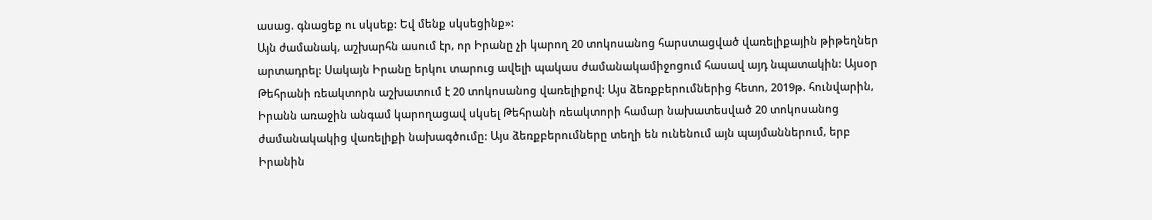ասաց. գնացեք ու սկսեք: Եվ մենք սկսեցինք»:
Այն ժամանակ, աշխարհն ասում էր, որ Իրանը չի կարող 20 տոկոսանոց հարստացված վառելիքային թիթեղներ արտադրել: Սակայն Իրանը երկու տարուց ավելի պակաս ժամանակամիջոցում հասավ այդ նպատակին: Այսօր Թեհրանի ռեակտորն աշխատում է 20 տոկոսանոց վառելիքով: Այս ձեռքբերումներից հետո, 2019թ. հունվարին, Իրանն առաջին անգամ կարողացավ սկսել Թեհրանի ռեակտորի համար նախատեսված 20 տոկոսանոց ժամանակակից վառելիքի նախագծումը: Այս ձեռքբերումները տեղի են ունենում այն պայմաններում, երբ Իրանին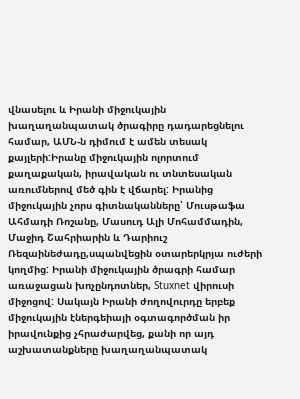վնասելու և Իրանի միջուկային խաղաղանպատակ ծրագիրը դադարեցնելու համար, ԱՄՆ-ն դիմում է ամեն տեսակ քայլերի:Իրանը միջուկային ոլորտում քաղաքական, իրավական ու տնտեսական առումներով մեծ գին է վճարել: Իրանից միջուկային չորս գիտնականները՝ Մուսթաֆա Ահմադի Ռոշանը, Մասուդ Ալի Մոհամմադին, Մաջիդ Շահրիարին և Դարիուշ Ռեզաինեժադը,սպանվեցին օտարերկրյա ուժերի կողմից: Իրանի միջուկային ծրագրի համար առաջացան խոչընդոտներ, Stuxnet վիրուսի միջոցով: Սակայն Իրանի ժողովուրդը երբեք միջուկային էներգեիայի օգտագործման իր իրավունքից չհրաժարվեց, քանի որ այդ աշխատանքները խաղաղանպատակ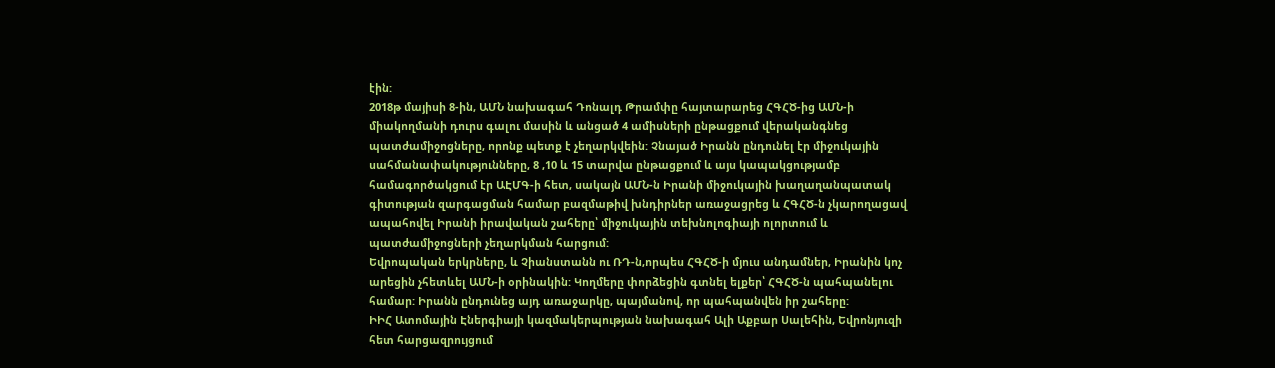էին:
2018թ մայիսի 8-ին, ԱՄՆ նախագահ Դոնալդ Թրամփը հայտարարեց ՀԳՀԾ-ից ԱՄՆ-ի միակողմանի դուրս գալու մասին և անցած 4 ամիսների ընթացքում վերականգնեց պատժամիջոցները, որոնք պետք է չեղարկվեին: Չնայած Իրանն ընդունել էր միջուկային սահմանափակությունները, 8 ,10 և 15 տարվա ընթացքում և այս կապակցությամբ համագործակցում էր ԱԷՄԳ-ի հետ, սակայն ԱՄՆ-ն Իրանի միջուկային խաղաղանպատակ գիտության զարգացման համար բազմաթիվ խնդիրներ առաջացրեց և ՀԳՀԾ-ն չկարողացավ ապահովել Իրանի իրավական շահերը՝ միջուկային տեխնոլոգիայի ոլորտում և պատժամիջոցների չեղարկման հարցում:
Եվրոպական երկրները, և Չիանստանն ու ՌԴ-ն,որպես ՀԳՀԾ-ի մյուս անդամներ, Իրանին կոչ արեցին չհետևել ԱՄՆ-ի օրինակին: Կողմերը փորձեցին գտնել ելքեր՝ ՀԳՀԾ-ն պահպանելու համար: Իրանն ընդունեց այդ առաջարկը, պայմանով, որ պահպանվեն իր շահերը:
ԻԻՀ Ատոմային Էներգիայի կազմակերպության նախագահ Ալի Աքբար Սալեհին, Եվրոնյուզի հետ հարցազրույցում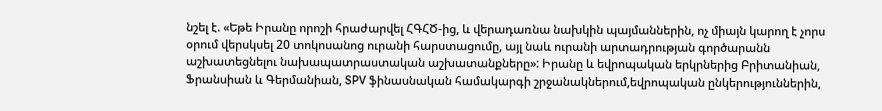նշել է. «Եթե Իրանը որոշի հրաժարվել ՀԳՀԾ-ից, և վերադառնա նախկին պայմաններին, ոչ միայն կարող է չորս օրում վերսկսել 20 տոկոսանոց ուրանի հարստացումը, այլ նաև ուրանի արտադրության գործարանն աշխատեցնելու նախապատրաստական աշխատանքները»: Իրանը և եվրոպական երկրներից Բրիտանիան, Ֆրանսիան և Գերմանիան, SPV ֆինասնական համակարգի շրջանակներում,եվրոպական ընկերություններին,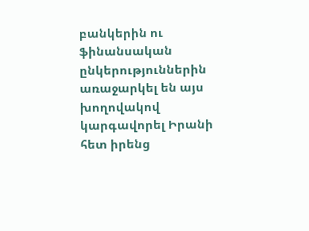բանկերին ու ֆինանսական ընկերություններին առաջարկել են այս խողովակով կարգավորել Իրանի հետ իրենց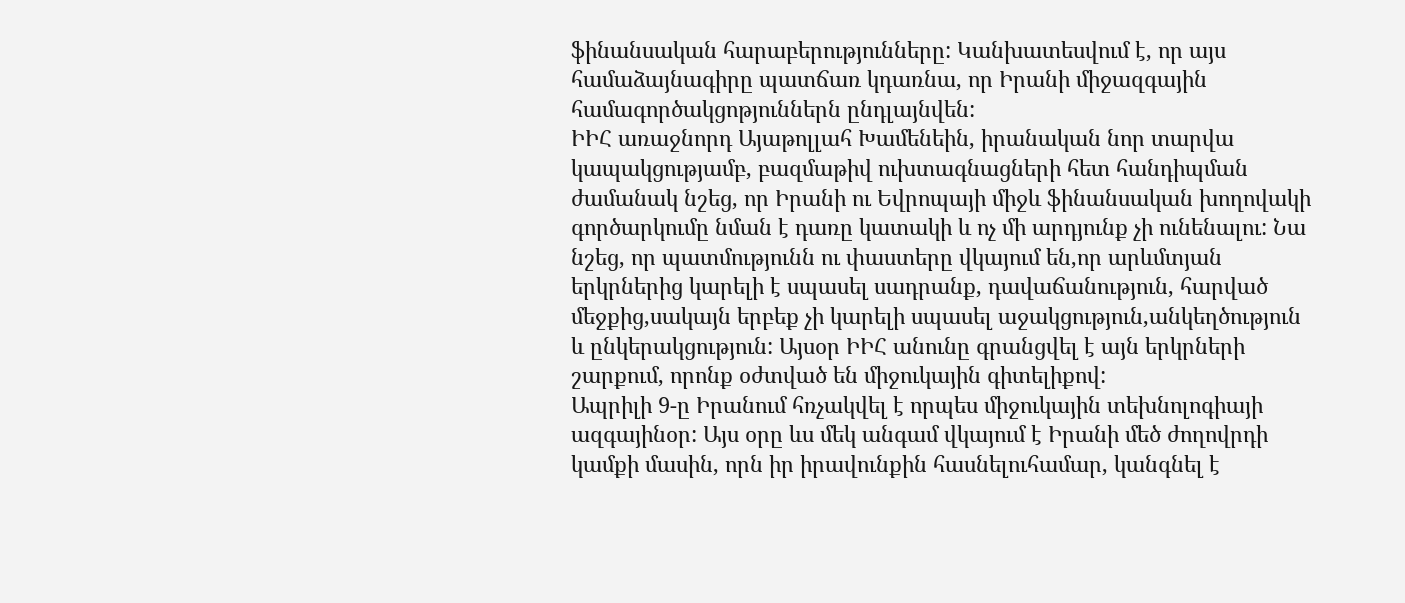ֆինանսական հարաբերությունները: Կանխատեսվում է, որ այս համաձայնագիրը պատճառ կդառնա, որ Իրանի միջազգային համագործակցոթյուններն ընդլայնվեն:
ԻԻՀ առաջնորդ Այաթոլլահ Խամենեին, իրանական նոր տարվա կապակցությամբ, բազմաթիվ ուխտագնացների հետ հանդիպման ժամանակ նշեց, որ Իրանի ու Եվրոպայի միջև ֆինանսական խողովակի գործարկումը նման է դառը կատակի և ոչ մի արդյունք չի ունենալու: Նա նշեց, որ պատմությունն ու փաստերը վկայում են,որ արևմտյան երկրներից կարելի է սպասել սադրանք, դավաճանություն, հարված մեջքից,սակայն երբեք չի կարելի սպասել աջակցություն,անկեղծություն և ընկերակցություն: Այսօր ԻԻՀ անունը գրանցվել է այն երկրների շարքում, որոնք օժտված են միջուկային գիտելիքով:
Ապրիլի 9-ը Իրանում հռչակվել է որպես միջուկային տեխնոլոգիայի ազգայինօր: Այս օրը ևս մեկ անգամ վկայում է Իրանի մեծ ժողովրդի կամքի մասին, որն իր իրավունքին հասնելուհամար, կանգնել է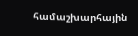համաշխարհային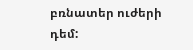բռնատեր ուժերի դեմ: